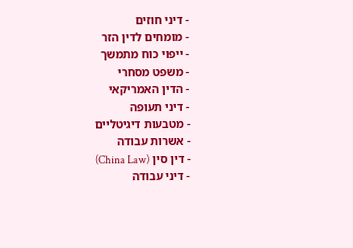- דיני חוזים
- מומחים לדין הזר
- ייפוי כוח מתמשך
- משפט מסחרי
- הדין האמריקאי
- דיני תעופה
- מטבעות דיגיטליים
- אשרות עבודה
- דין סין (China Law)
- דיני עבודה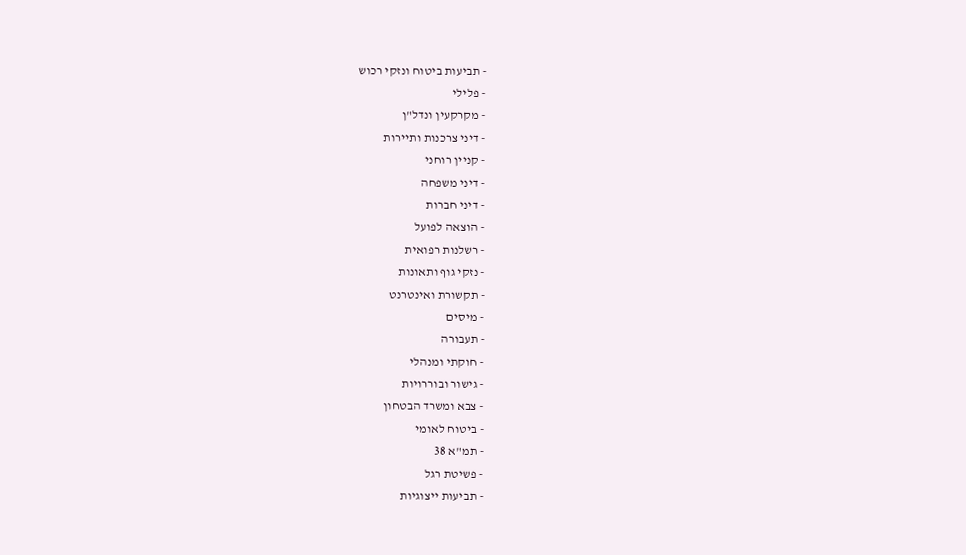- תביעות ביטוח ונזקי רכוש
- פלילי
- מקרקעין ונדל"ן
- דיני צרכנות ותיירות
- קניין רוחני
- דיני משפחה
- דיני חברות
- הוצאה לפועל
- רשלנות רפואית
- נזקי גוף ותאונות
- תקשורת ואינטרנט
- מיסים
- תעבורה
- חוקתי ומנהלי
- גישור ובוררויות
- צבא ומשרד הבטחון
- ביטוח לאומי
- תמ"א 38
- פשיטת רגל
- תביעות ייצוגיות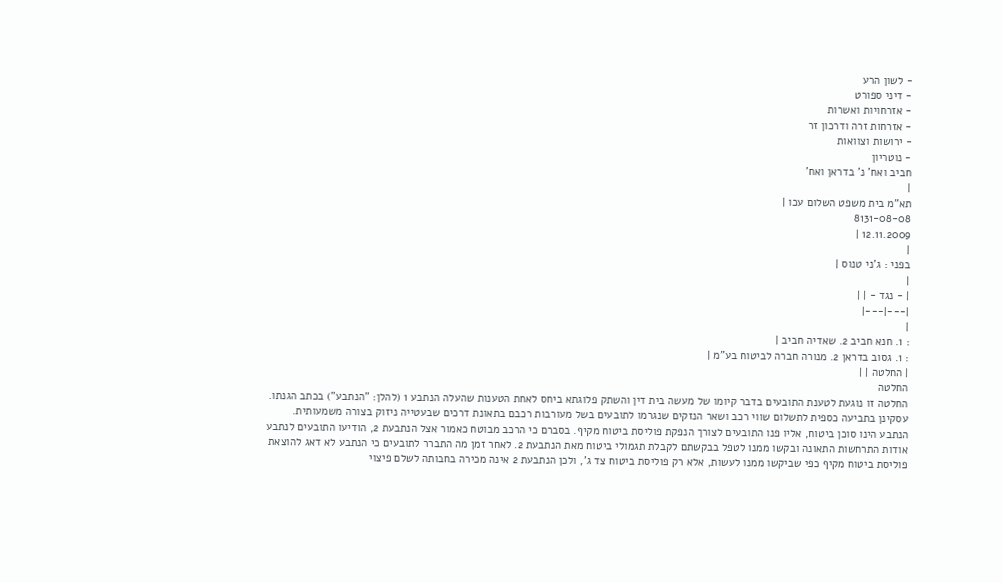- לשון הרע
- דיני ספורט
- אזרחויות ואשרות
- אזרחות זרה ודרכון זר
- ירושות וצוואות
- נוטריון
חביב ואח' נ' בדראן ואח'
|
תא"מ בית משפט השלום עכו |
8131-08-08
12.11.2009 |
|
בפני : ג'ני טנוס |
|
| - נגד - | |
|---|---|
|
: 1. חנא חביב 2. שאדיה חביב |
: 1. גסוב בדראן 2. מנורה חברה לביטוח בע"מ |
| החלטה | |
החלטה
החלטה זו נוגעת לטענת התובעים בדבר קיומו של מעשה בית דין והשתק פלוגתא ביחס לאחת הטענות שהעלה הנתבע 1 (להלן: "הנתבע") בכתב הגנתו.
עסקינן בתביעה כספית לתשלום שווי רכב ושאר הנזקים שנגרמו לתובעים בשל מעורבות רכבם בתאונת דרכים שבעטייה ניזוק בצורה משמעותית.
הנתבע הינו סוכן ביטוח, אליו פנו התובעים לצורך הנפקת פוליסת ביטוח מקיף. בסברם כי הרכב מבוטח כאמור אצל הנתבעת 2, הודיעו התובעים לנתבע אודות התרחשות התאונה ובקשו ממנו לטפל בבקשתם לקבלת תגמולי ביטוח מאת הנתבעת 2. לאחר זמן מה התברר לתובעים כי הנתבע לא דאג להוצאת פוליסת ביטוח מקיף כפי שביקשו ממנו לעשות, אלא רק פוליסת ביטוח צד ג', ולכן הנתבעת 2 אינה מכירה בחבותה לשלם פיצוי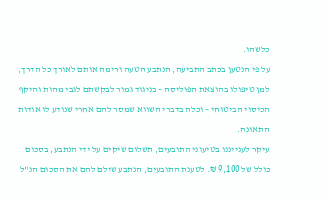כלשהו.
על פי הנטען בכתב התביעה, הנתבע הטעה ורימה אותם לאורך כל הדרך, למן טיפולו בהוצאת הפוליסה – בניגוד גמור לבקשתם לגבי מהות והיקף הכיסוי הביטוחי – וכלה בדברי השווא שמסר להם אחרי שנודע לו אודות התאונה.
עיקר לענייננו בטיעוני התובעים, תשלום שיקים על ידי הנתבע, בסכום כולל של 9,100 ₪. לטענת התובעים, הנתבע שילם להם את הסכום הנ"ל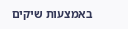באמצעות שיקים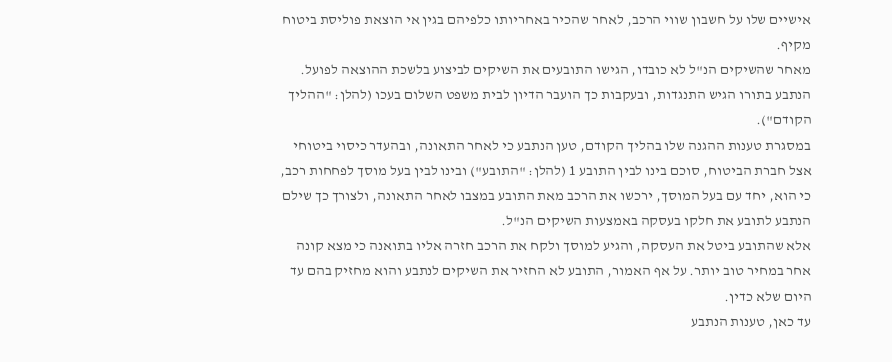אישיים שלו על חשבון שווי הרכב, לאחר שהכיר באחריותו כלפיהם בגין אי הוצאת פוליסת ביטוח מקיף.
מאחר שהשיקים הנ"ל לא כובדו, הגישו התובעים את השיקים לביצוע בלשכת ההוצאה לפועל. הנתבע בתורו הגיש התנגדות, ובעקבות כך הועבר הדיון לבית משפט השלום בעכו (להלן: "ההליך הקודם").
במסגרת טענות ההגנה שלו בהליך הקודם, טען הנתבע כי לאחר התאונה, ובהעדר כיסוי ביטוחי אצל חברת הביטוח, סוכם בינו לבין התובע 1 (להלן: "התובע") ובינו לבין בעל מוסך לפחחות רכב, כי הוא, יחד עם בעל המוסך, ירכשו את הרכב מאת התובע במצבו לאחר התאונה, ולצורך כך שילם הנתבע לתובע את חלקו בעסקה באמצעות השיקים הנ"ל.
אלא שהתובע ביטל את העסקה, והגיע למוסך ולקח את הרכב חזרה אליו בתואנה כי מצא קונה אחר במחיר טוב יותר. על אף האמור, התובע לא החזיר את השיקים לנתבע והוא מחזיק בהם עד היום שלא כדין.
עד כאן, טענות הנתבע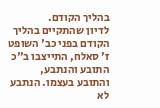בהליך הקודם.
לדיון שהתקיים בהליך הקודם בפני כב' השופט ז' סאלח, התייצבו ב"כ התובע והנתבע, והתובע בעצמו. הנתבע לא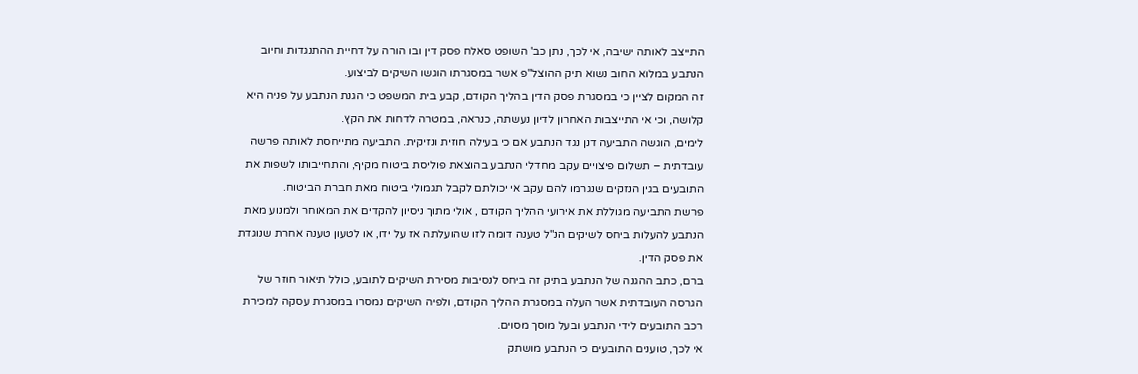התייצב לאותה ישיבה, אי לכך, נתן כב' השופט סאלח פסק דין ובו הורה על דחיית ההתנגדות וחיוב הנתבע במלוא החוב נשוא תיק ההוצל"פ אשר במסגרתו הוגשו השיקים לביצוע.
זה המקום לציין כי במסגרת פסק הדין בהליך הקודם, קבע בית המשפט כי הגנת הנתבע על פניה היא קלושה, וכי אי התייצבות האחרון לדיון נעשתה, כנראה, במטרה לדחות את הקץ.
לימים, הוגשה התביעה דנן נגד הנתבע אם כי בעילה חוזית ונזיקית. התביעה מתייחסת לאותה פרשה עובדתית – תשלום פיצויים עקב מחדלי הנתבע בהוצאת פוליסת ביטוח מקיף, והתחייבותו לשפות את התובעים בגין הנזקים שנגרמו להם עקב אי יכולתם לקבל תגמולי ביטוח מאת חברת הביטוח.
פרשת התביעה מגוללת את אירועי ההליך הקודם , אולי מתוך ניסיון להקדים את המאוחר ולמנוע מאת הנתבע להעלות ביחס לשיקים הנ"ל טענה דומה לזו שהועלתה אז על ידו, או לטעון טענה אחרת שנוגדת את פסק הדין.
ברם, כתב ההגנה של הנתבע בתיק זה ביחס לנסיבות מסירת השיקים לתובע, כולל תיאור חוזר של הגרסה העובדתית אשר העלה במסגרת ההליך הקודם, ולפיה השיקים נמסרו במסגרת עסקה למכירת רכב התובעים לידי הנתבע ובעל מוסך מסוים.
אי לכך, טוענים התובעים כי הנתבע מושתק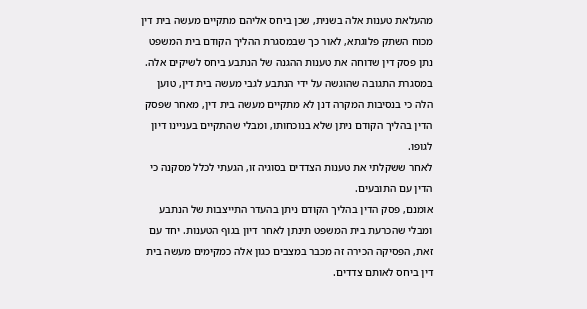מהעלאת טענות אלה בשנית, שכן ביחס אליהם מתקיים מעשה בית דין מכוח השתק פלוגתא, לאור כך שבמסגרת ההליך הקודם בית המשפט נתן פסק דין שדוחה את טענות ההגנה של הנתבע ביחס לשיקים אלה.
במסגרת התגובה שהוגשה על ידי הנתבע לגבי מעשה בית דין, טוען הלה כי בנסיבות המקרה דנן לא מתקיים מעשה בית דין, מאחר שפסק הדין בהליך הקודם ניתן שלא בנוכחותו, ומבלי שהתקיים בעניינו דיון לגופו.
לאחר ששקלתי את טענות הצדדים בסוגיה זו, הגעתי לכלל מסקנה כי הדין עם התובעים.
אומנם, פסק הדין בהליך הקודם ניתן בהעדר התייצבות של הנתבע ומבלי שהכרעת בית המשפט תינתן לאחר דיון בגוף הטענות. יחד עם זאת, הפסיקה הכירה זה מכבר במצבים כגון אלה כמקימים מעשה בית דין ביחס לאותם צדדים.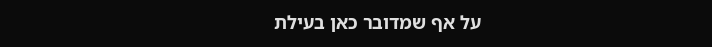על אף שמדובר כאן בעילת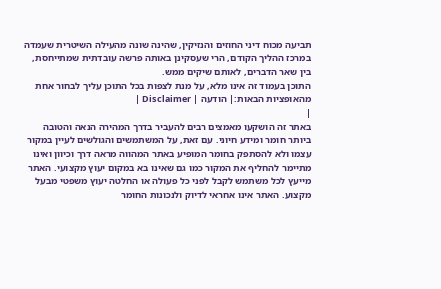תביעה מכוח דיני החוזים והנזיקין, שהינה שונה מהעילה השיטרית שעמדה במרכז ההליך הקודם, הרי שעסקינן באותה פרשה עובדתית שמתייחסת, בין שאר הדברים, לאותם שיקים ממש.
התוכן בעמוד זה אינו מלא, על מנת לצפות בכל התוכן עליך לבחור אחת מהאופציות הבאות:| הודעה | Disclaimer |
|
באתר זה הושקעו מאמצים רבים להעביר בדרך המהירה הנאה והטובה ביותר חומר ומידע חיוני. עם זאת, על המשתמשים והגולשים לעיין במקור עצמו ולא להסתפק בחומר המופיע באתר המהווה מראה דרך וכיוון ואינו מתיימר להחליף את המקור כמו גם שאינו בא במקום יעוץ מקצועי. האתר מייעץ לכל משתמש לקבל לפני כל פעולה או החלטה יעוץ משפטי מבעל מקצוע. האתר אינו אחראי לדיוק ולנכונות החומר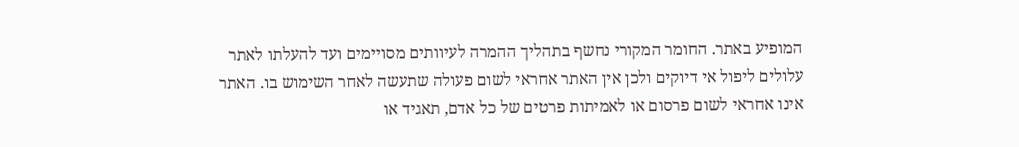המופיע באתר. החומר המקורי נחשף בתהליך ההמרה לעיוותים מסויימים ועד להעלתו לאתר עלולים ליפול אי דיוקים ולכן אין האתר אחראי לשום פעולה שתעשה לאחר השימוש בו. האתר אינו אחראי לשום פרסום או לאמיתות פרטים של כל אדם, תאגיד או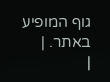גוף המופיע באתר. |
|